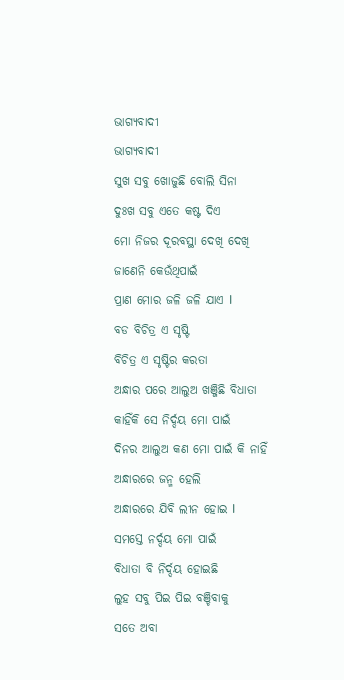ଭାଗ୍ୟବାଦୀ
ଭାଗ୍ୟବାଦୀ
ସୁଖ ସବୁ ଖୋଜୁଛି ବୋଲି ସିନା
ଦୁଃଖ ସବୁ ଏତେ କଷ୍ଟ ଦିଏ
ମୋ ନିଜର ଦୂରବସ୍ଥା ଦେଖି ଦେଖି
ଜାଣେନି କେଉଁଥିପାଇଁ
ପ୍ରାଣ ମୋର ଜଳି ଜଳି ଯାଏ I
ବଡ ବିଚିତ୍ର ଏ ସୃଷ୍ଟି
ବିଚିତ୍ର ଏ ସୃଷ୍ଟିର କରତା
ଅନ୍ଧାର ପରେ ଆଲୁଅ ଖଞ୍ଜିଛି ବିଧାତା
କାହିଁକି ସେ ନିର୍ଦ୍ଦୟ ମୋ ପାଇଁ
ଦିନର ଆଲୁଅ କଣ ମୋ ପାଇଁ କି ନାହିଁ
ଅନ୍ଧାରରେ ଜନ୍ମ ହେଲି
ଅନ୍ଧାରରେ ଯିବି ଲୀନ ହୋଇ I
ସମସ୍ତେ ନର୍ଦ୍ଦୟ ମୋ ପାଇଁ
ବିଧାତା ବି ନିର୍ଦ୍ଦୟ ହୋଇଛି
ଲୁହ ସବୁ ପିଇ ପିଇ ବଞ୍ଚିବାକୁ
ସତେ ଅବା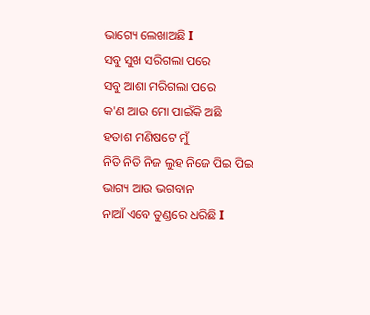ଭାଗ୍ୟେ ଲେଖାଅଛି I
ସବୁ ସୁଖ ସରିଗଲା ପରେ
ସବୁ ଆଶା ମରିଗଲା ପରେ
କ'ଣ ଆଉ ମୋ ପାଇଁକି ଅଛି
ହତାଶ ମଣିଷଟେ ମୁଁ
ନିତି ନିତି ନିଜ ଲୁହ ନିଜେ ପିଇ ପିଇ
ଭାଗ୍ୟ ଆଉ ଭଗବାନ
ନାଆଁ ଏବେ ତୁଣ୍ଡରେ ଧରିଛି I